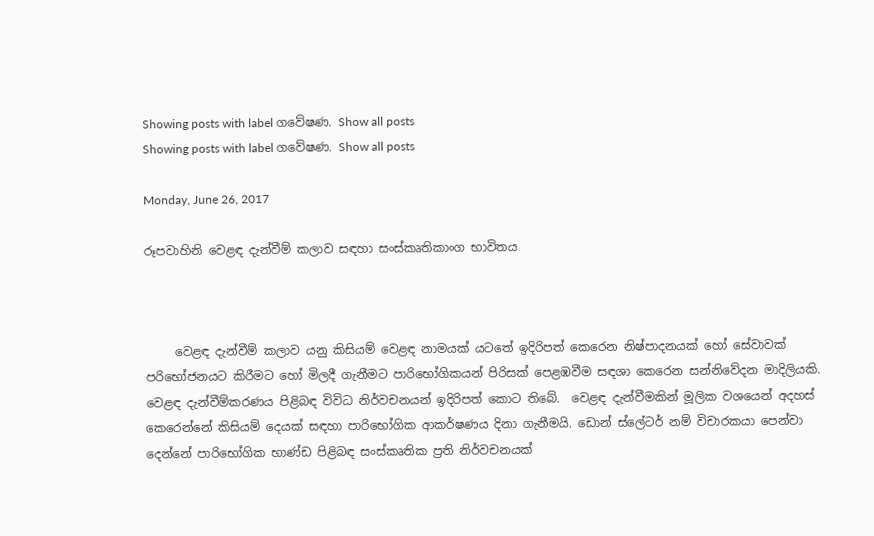Showing posts with label ගවේෂණ. Show all posts
Showing posts with label ගවේෂණ. Show all posts

Monday, June 26, 2017

රූපවාහිනි වෙළඳ දැන්වීම් කලාව සඳහා සංස්කෘතිකාංග භාවිතය



     වෙළඳ දැන්වීම් කලාව යනු කිසියම් වෙළඳ නාමයක් යටතේ ඉදිරිපත් කෙරෙන නිෂ්පාදනයක් හෝ සේවාවක් පරිභෝජනයට කිරීමට හෝ මිලදී ගැනීමට පාරිභෝගිකයන් පිරිසක් පෙළඹවීම සඳශා කෙරෙන සන්නිවේදන මාදිලියකි. වෙළඳ දැන්වීම්කරණය පිළිබඳ විවිධ නිර්වචනයන් ඉදිරිපත් කොට තිබේ.  වෙළඳ දැන්වීමකින් මූලික වශයෙන් අදහස් කෙරෙන්නේ කිසියම් දෙයක් සඳහා පාරිභෝගික ආකර්ෂණය දිනා ගැනීමයි. ඩොන් ස්ලේටර් නම් විචාරකයා පෙන්වා දෙන්නේ පාරිභෝගික භාණ්ඩ පිළිබඳ සංස්කෘතික ප්‍රති නිර්වචනයක්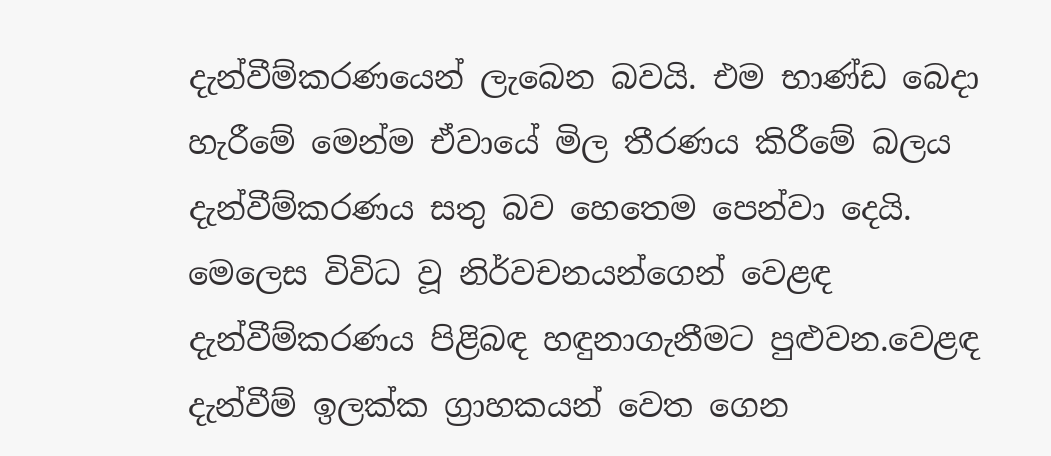දැන්වීම්කරණයෙන් ලැබෙන බවයි. එම භාණ්ඩ බෙදා හැරීමේ මෙන්ම ඒවායේ මිල තීරණය කිරීමේ බලය දැන්වීම්කරණය සතු බව හෙතෙම පෙන්වා දෙයි. මෙලෙස විවිධ වූ නිර්වචනයන්ගෙන් වෙළඳ දැන්වීම්කරණය පිළිබඳ හඳුනාගැනීමට පුළුවන.වෙළඳ දැන්වීම් ඉලක්ක ග්‍රාහකයන් වෙත ගෙන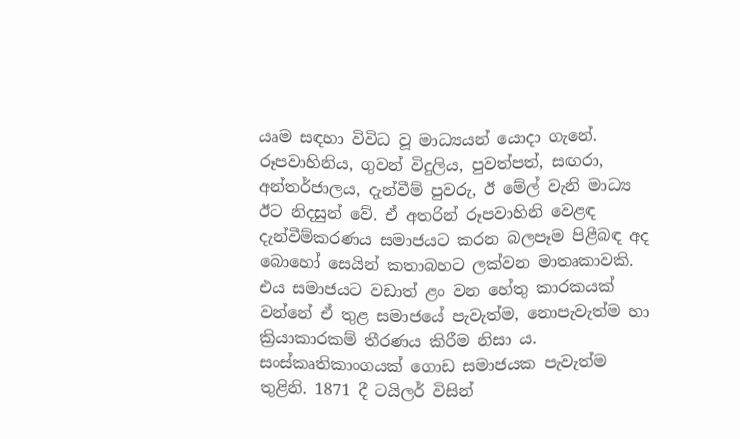යෘම සඳහා විවිධ වූ මාධ්‍යයන් යොදා ගැනේ. රූපවාහිනිය, ගුවන් විදුලිය, පුවත්පත්, සඟරා, අන්තර්ජාලය, දැන්වීම් පුවරු, ඊ මේල් වැනි මාධ්‍ය ඊට නිදසුන් වේ. ඒ අතරින් රූපවාහිනි වෙළඳ දැන්වීම්කරණය සමාජයට කරන බලපෑම පිළීබඳ අද බොහෝ සෙයින් කතාබහට ලක්වන මාතෘකාවකි. එය සමාජයට වඩාත් ළං වන හේතු කාරකයක් වන්නේ ඒ තුළ සමාජයේ පැවැත්ම, නොපැවැත්ම හා ක්‍රියාකාරකම් තීරණය කිරීම නිසා ය. සංස්කෘතිකාංගයක් ගොඩ සමාජයක පැවැත්ම තුළිනි. 1871 දී ටයිලර් විසින්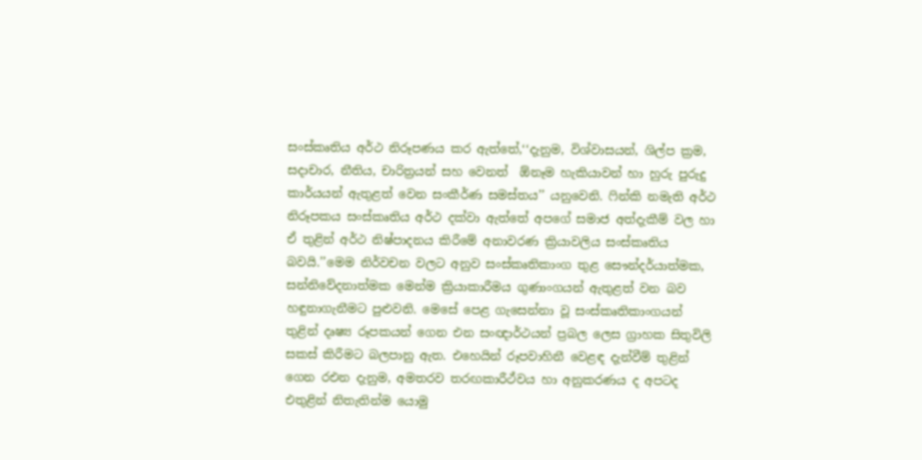සංස්කෘතිය අර්ථ නිරූපණය කර ඇත්තේ,‘‘දැනුම, විශ්වාසයන්, ශිල්ප ක්‍රම, සදාචාර, නීතිය, චාරිත්‍රයන් සහ වෙනත්  ඕනෑම හැකියාවන් හා හුරු පුරුදු කාර්යයන් ඇතුළත් වෙන සංකීර්ණ සමස්තය’’ යනුවෙනි. ෆින්කි නමැති අර්ථ නිරූපකය සංස්කෘතිය අර්ථ දක්වා ඇත්තේ අපගේ සමාජ අත්දැකීම් වල හා ඒ තුළින් අර්ථ නිෂ්පාදනය කිරීමේ අනාවරණ ක්‍රියාවලිය සංස්කෘතිය බවයි.’’මෙම නිර්වචන වලට අනුව සංස්කෘතිකාංග තුළ සෞන්දර්යාත්මක, සන්නිවේදනාත්මක මෙන්ම ක්‍රියාකාරීමය ගුණාංගයන් ඇතුළත් වන බව හඳුනාගැනීමට පුළුවනි. මෙසේ පෙළ ගැසෙන්නා වූ සංස්කෘතිකාංගයන් තුළින් දෘෂ්‍ය රූපකයන් ගෙන එන සංඥාර්ථයන් ප්‍රබල ලෙස ග්‍රාහක සිතුවිලි සකස් කිරීමට බලපානු ඇත. එහෙයින් රූපවාහිනී වෙළඳ දැන්වීම් තුළින් ගෙන රඑන දැනුම, අමතරව තරඟකාරීථ්වය හා අනුකරණය ද අපටද එතුළින් නිතැතින්ම යොමු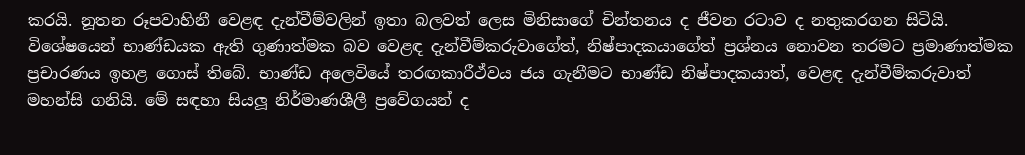කරයි. නූතන රූපවාහිනී වෙළඳ දැන්වීම්වලින් ඉතා බලවත් ලෙස මිනිසාගේ චින්තනය ද ජීවන රටාව ද නතුකරගන සිටියි. විශේෂයෙන් භාණ්ඩයක ඇති ගුණාත්මක බව වෙළඳ දැන්වීම්කරුවාගේත්, නිෂ්පාදකයාගේත් ප්‍රශ්නය නොවන තරමට ප්‍රමාණාත්මක ප්‍රචාරණය ඉහළ ගොස් තිබේ. භාණ්ඩ අලෙවියේ තරඟකාරීථ්වය ජය ගැනීමට භාණ්ඩ නිෂ්පාදකයාත්, වෙළඳ දැන්වීම්කරුවාත් මහන්සි ගනියි. මේ සඳහා සියලූ නිර්මාණශීලී ප්‍රවේගයන් ද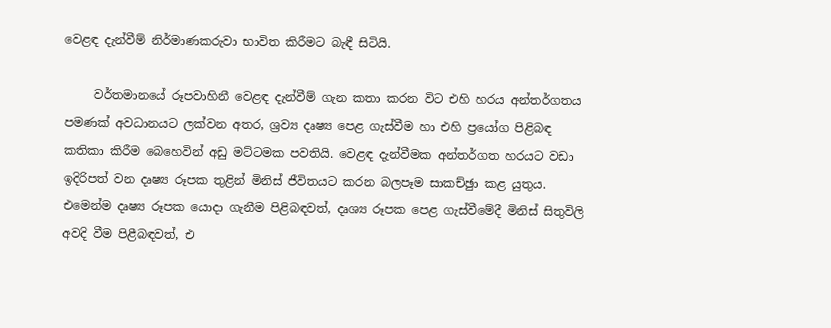වෙළඳ දැන්වීම් නිර්මාණකරුවා භාවිත කිරීමට බැඳී සිටියි.

     වර්තමානයේ රූපවාහිනී වෙළඳ දැන්වීම් ගැන කතා කරන විට එහි හරය අන්තර්ගතය පමණක් අවධානයට ලක්වන අතර, ශ්‍රව්‍ය දෘෂ්‍ය පෙළ ගැස්වීම හා එහි ප්‍රයෝග පිළිබඳ කතිකා කිරීම බෙහෙවින් අඩු මට්ටමක පවතියි. වෙළඳ දැන්වීමක අන්තර්ගත හරයට වඩා ඉදිරිපත් වන දෘෂ්‍ය රූපක තුළින් මිනිස් ජීවිතයට කරන බලපෑම සාකච්ඡුා කළ යුතුය. එමෙන්ම දෘෂ්‍ය රූපක යොදා ගැනීම පිළිබඳවත්, දෘශ්‍ය රූපක පෙළ ගැස්වීමේදී මිනිස් සිතුවිලි අවදි වීම පිළීබඳවත්, එ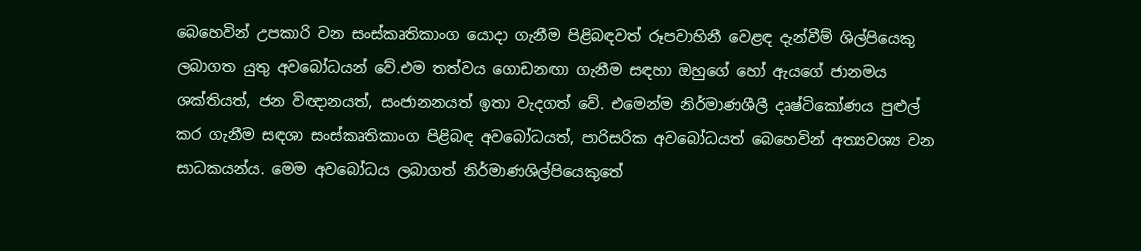බෙහෙවින් උපකාරි වන සංස්කෘතිකාංග යොදා ගැනීම පිළිබඳවත් රූපවාහිනී වෙළඳ දැන්වීම් ශිල්පියෙකු ලබාගත යුතු අවබෝධයන් වේ.එම තත්වය ගොඩනඟා ගැනීම සඳහා ඔහුගේ හෝ ඇයගේ ජානමය ශක්තියත්, ජන විඥානයත්, සංජානනයත් ඉතා වැදගත් වේ. එමෙන්ම නිර්මාණශීලී දෘෂ්ටිකෝණය පුළුල් කර ගැනීම සඳශා සංස්කෘතිකාංග පිළිබඳ අවබෝධයත්, පාරිසරික අවබෝධයත් බෙහෙවින් අත්‍යවශ්‍ය වන සාධකයන්ය. මෙම අවබෝධය ලබාගත් නිර්මාණශිල්පියෙකුතේ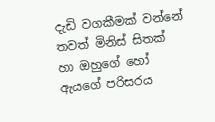දැඩි වගකීමක් වන්නේ තවත් මිනිස් සිතක් හා ඔහුගේ හෝ ඇයගේ පරිසරය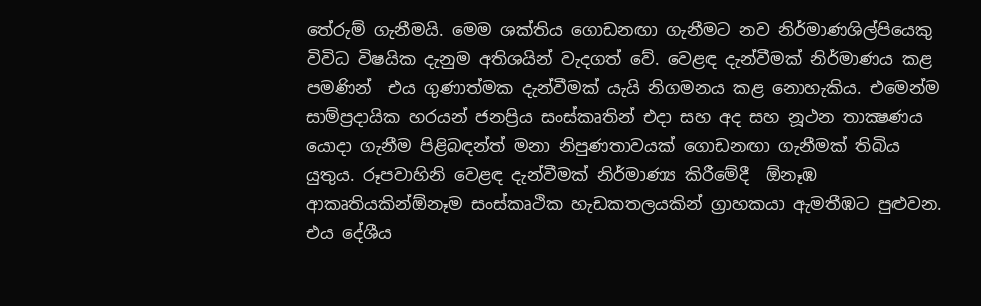තේරුම් ගැනීමයි. මෙම ශක්තිය ගොඩනඟා ගැනීමට නව නිර්මාණශිල්පියෙකු විවිධ විෂයික දැනුම අතිශයින් වැදගත් වේ. වෙළඳ දැන්වීමක් නිර්මාණය කළ පමණින්  එය ගුණාත්මක දැන්වීමක් යැයි නිගමනය කළ නොහැකිය. එමෙන්ම සාම්ප්‍රදායික හරයන් ජනප්‍රිය සංස්කෘතින් එදා සහ අද සහ නූථන තාක්‍ෂණය යොදා ගැනීම පිළිබඳන්‍ත් මනා නිපුණතාවයක් ගොඩනඟා ගැනීමක් තිබිය යුතුය. රූපවාහිනි වෙළඳ දැන්වීමක් නිර්මාණ්‍ය කිරීමේදී  ඕනෑඹ ආකෘතියකින්ඕනෑම සංස්කෘථික හැඩකතලයකින් ග්‍රාහකයා ඇමතීඹට පුළුවන. එය දේශීය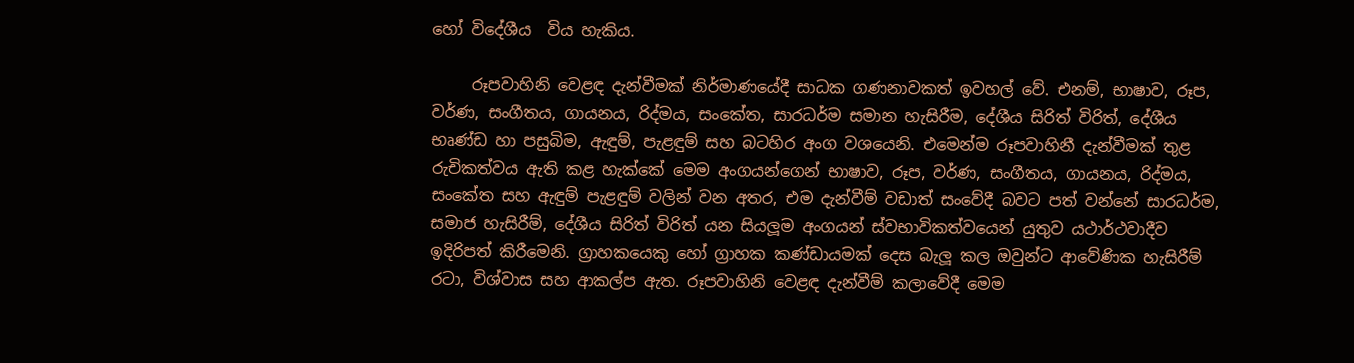හෝ විදේශීය  විය හැකිය.

     රූපවාහිනි වෙළඳ දැන්වීමක් නිර්මාණයේදී සාධක ගණනාවකත් ඉවහල් වේ. එනම්, භාෂාව, රූප, වර්ණ, සංගීතය, ගායනය, රිද්මය, සංකේත, සාරධර්ම සමාන හැසිරීම, දේශීය සිරිත් විරිත්, දේශීය භෘණ්ඩ හා පසුබිම, ඇඳුම්, පැළඳුම් සහ බටහිර අංග වශයෙනි. එමෙන්ම රූපවාහිනී දැන්වීමක් තුළ රුචිකත්වය ඇති කළ හැක්කේ මෙම අංගයන්ගෙන් භාෂාව, රූප, වර්ණ, සංගීතය, ගායනය, රිද්මය, සංකේත සහ ඇඳුම් පැළඳුම් වලින් වන අතර, එම දැන්වීම් වඩාත් සංවේදී බවට පත් වන්නේ සාරධර්ම, සමාජ හැසිරීම්, දේශීය සිරිත් විරිත් යන සියලූම අංගයන් ස්වභාවිකත්වයෙන් යුතුව යථාර්ථවාදීව ඉදිරිපත් කිරීමෙනි. ග්‍රාහකයෙකු හෝ ග්‍රාහක කණ්ඩායමක් දෙස බැලූ කල ඔවුන්ට ආවේණික හැසිරීම් රටා, විශ්වාස සහ ආකල්ප ඇත. රූපවාහිනි වෙළඳ දැන්වීම් කලාවේදී මෙම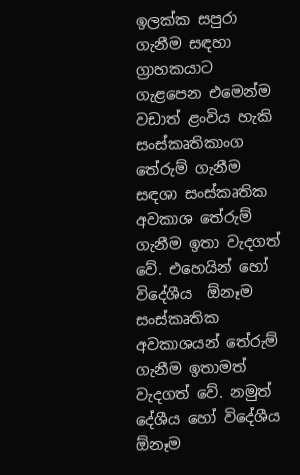ඉලක්ක සපුරා ගැනීම සඳහා ග්‍රාහකයාට ගැළපෙන එමෙන්ම වඩාත් ළංවිය හැකි සංස්කෘතිකාංග තේරුම් ගැනීම සඳශා සංස්කෘතික අවකාශ තේරුම් ගැනීම ඉතා වැදගත් වේ. එහෙයින් හෝ විදේශීය  ඕනෑම සංස්කෘතික අවකාශයන් තේරුම් ගැනීම ඉතාමත් වැදගත් වේ. නමුත් දේශීය හෝ විදේශීය  ඕනෑම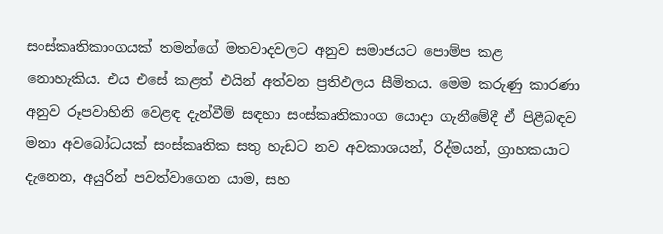සංස්කෘතිකාංගයක් තමන්ගේ මතවාදවලට අනුව සමාජයට පොම්ප කළ නොහැකිය. එය එසේ කළත් එයින් අත්වන ප්‍රතිඵලය සීමිතය. මෙම කරුණු කාරණා අනුව රූපවාහිනි වෙළඳ දැන්වීම් සඳහා සංස්කෘතිකාංග යොදා ගැනීමේදී ඒ පිළීබඳව මනා අවබෝධයක් සංස්කෘතික සතු හැඩට නව අවකාශයන්, රිද්මයන්, ග්‍රාහකයාට දැනෙන, අයුරින් පවත්වාගෙන යාම, සහ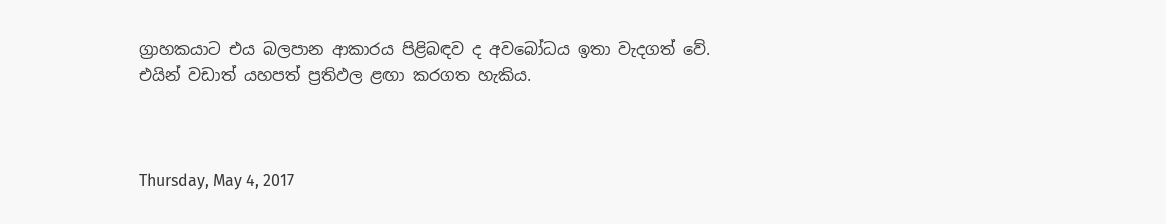ග්‍රාහකයාට එය බලපාන ආකාරය පිළිබඳව ද අවබෝධය ඉතා වැදගත් වේ. එයින් වඩාත් යහපත් ප්‍රතිඵල ළඟා කරගත හැකිය.



Thursday, May 4, 2017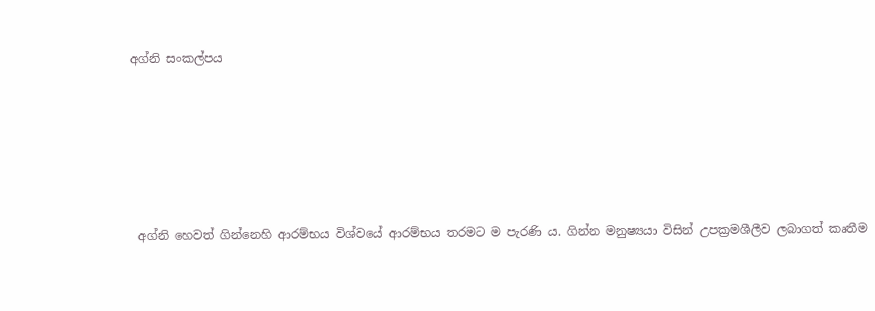අග්නි සංකල්පය






 අග්නි හෙවත් ගින්නෙහි ආරම්භය විශ්වයේ ආරම්භය තරමට ම පැරණි ය. ගින්න මනුෂ්‍යයා විසින් උපක්‍රමශීලීව ලබාගත් කෘතීම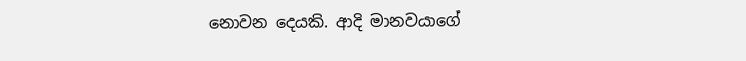නොවන දෙයකි. ආදි මානවයාගේ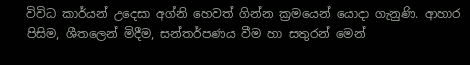විවිධ කාර්යන් උදෙසා අග්නි හෙවත් ගින්න ක්‍රමයෙන් යොදා ගැනුණි. ආහාර පිසිම, ශීතලෙන් මිදීම, සන්තර්පණය වීම හා සතුරන් මෙන්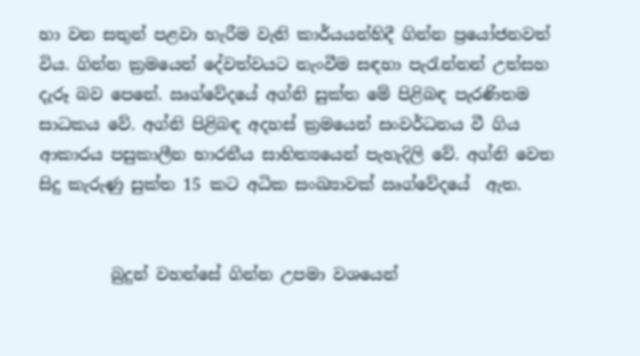හා වන සතුන් පළවා හැරීම වැනි කාර්යයන්හිදී ගින්න ප්‍රයෝජනවත් විය. ගින්න ක්‍රමයෙන් දේවත්වයට නැංවීම සඳහා පැරැන්නන් උත්සහ දැරූ බව පෙනේ. ඍග්වේදයේ අග්නි සුක්ත මේ පිළිබඳ පැරණිතම සාධකය වේ. අග්නි පිළිබඳ අදහස් ක්‍රමයෙන් සංවර්ධනය වී ගිය ආකාරය පසුකාලීන භාරතීය සාහිත්‍යයෙන් පැහැදිලි වේ. අග්නි වෙත සිදු කැරුණු සුක්ත 15 කට අධික සංඛ්‍යාවක් ඍග්වේදයේ  ඇත.


         බුදුන් වහන්සේ ගින්න උපමා වශයෙන්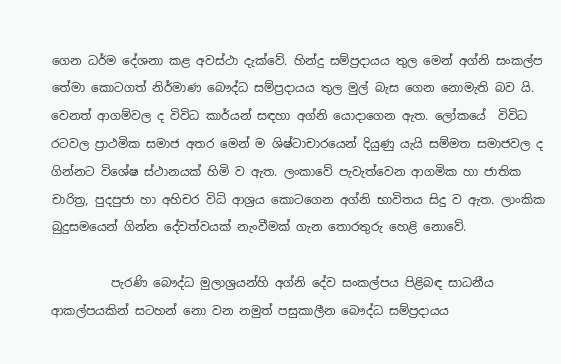ගෙන ධර්ම දේශනා කළ අවස්ථා දැක්වේ. හින්දු සම්ප්‍රදායය තුල මෙන් අග්නි සංකල්ප තේමා කොටගත් නිර්මාණ බෞද්ධ සම්ප්‍රදායය තුල මුල් බැස ගෙන නොමැති බව යි. වෙනත් ආගම්වල ද විවිධ කාර්යන් සඳහා අග්නි යොදාගෙන ඇත. ලෝකයේ  විවිධ රටවල ප්‍රාථමික සමාජ අතර මෙන් ම ශිෂ්ටාචාරයෙන් දියුණු යැයි සම්මත සමාජවල ද ගින්නට විශේෂ ස්ථානයක් හිමි ව ඇත. ලංකාවේ පැවැත්වෙන ආගමික හා ජාතික චාරිත්‍ර, පුදපුජා හා අහිචර විධි ආශ්‍රය කොටගෙන අග්නි භාවිතය සිදු ව ඇත. ලාංකික බුදුසමයෙන් ගින්න දේවත්වයක් නැංවීමක් ගැන තොරතුරු හෙළි නොවේ.

          පැරණි බෞද්ධ මුලාශ්‍රයන්හි අග්නි දේව සංකල්පය පිළිබඳ සාධනීය ආකල්පයකින් සටහන් නො වන නමුත් පසුකාලීන බෞද්ධ සම්ප්‍රදායය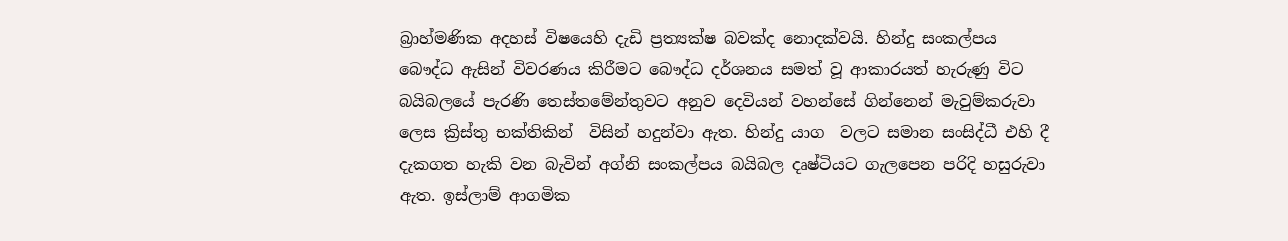බ්‍රාහ්මණික අදහස් විෂයෙහි දැඩි ප්‍රත්‍යක්ෂ බවක්ද නොදක්වයි. හින්දු සංකල්පය බෞද්ධ ඇසින් විවරණය කිරීමට බෞද්ධ දර්ශනය සමත් වූ ආකාරයත් හැරුණු විට බයිබලයේ පැරණි තෙස්තමේන්තුවට අනුව දෙවියන් වහන්සේ ගින්නෙන් මැවුම්කරුවා ලෙස ක්‍රිස්තු භක්තිකින්  විසින් හදුන්වා ඇත. හින්දු යාග  වලට සමාන සංසිද්ධී එහි දී දැකගත හැකි වන බැවින් අග්නි සංකල්පය බයිබල දෘෂ්ටියට ගැලපෙන පරිදි හසුරුවා ඇත. ඉස්ලාම් ආගමික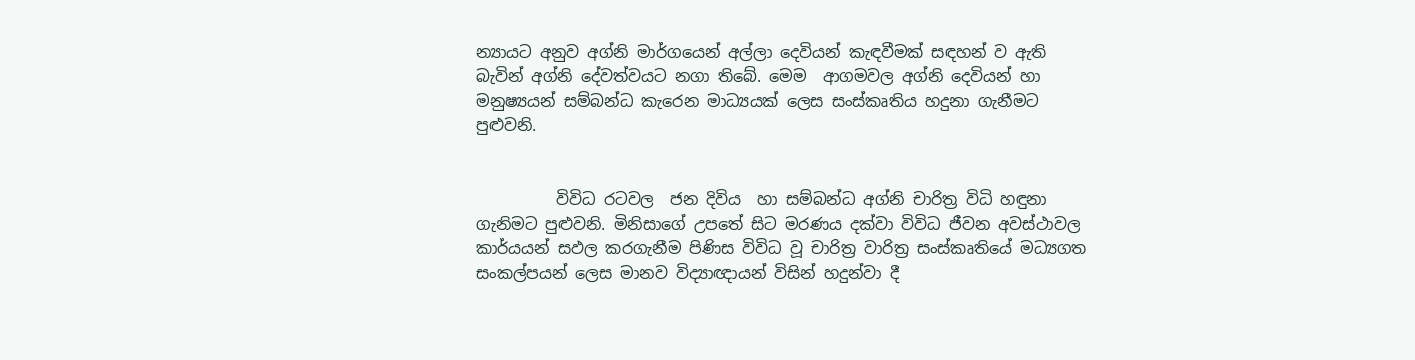න්‍යායට අනුව අග්නි මාර්ගයෙන් අල්ලා දෙවියන් කැඳවීමක් සඳහන් ව ඇති බැවින් අග්නි දේවත්වයට නගා තිබේ. මෙම  ආගමවල අග්නි දෙවියන් හා මනුෂ්‍යයන් සම්බන්ධ කැරෙන මාධ්‍යයක් ලෙස සංස්කෘතිය හදුනා ගැනීමට පුළුවනි.


          විවිධ රටවල  ජන දිවිය  හා සම්බන්ධ අග්නි චාරිත්‍ර විධි හඳුනා ගැනිමට පුළුවනි. මිනිසාගේ උපතේ සිට මරණය දක්වා විවිධ ජීවන අවස්ථාවල කාර්යයන් සඵල කරගැනීම පිණිස විවිධ වූ චාරිත්‍ර වාරිත්‍ර සංස්කෘතියේ මධ්‍යගත සංකල්පයන් ලෙස මානව විද්‍යාඥායන් විසින් හදුන්වා දී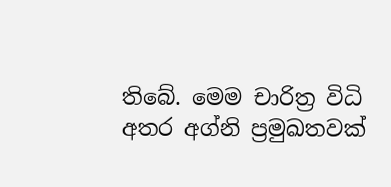තිබේ. මෙම චාරිත්‍ර විධි අතර අග්නි ප්‍රමුඛතවක්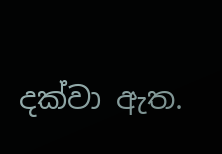දක්වා ඇත.